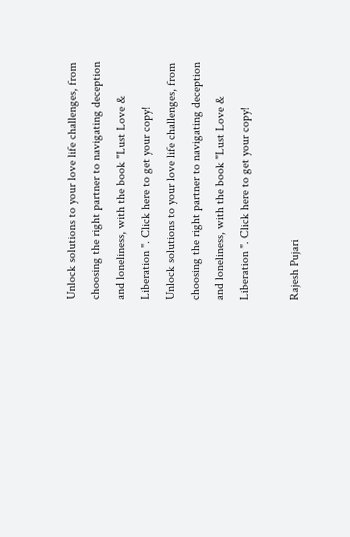Unlock solutions to your love life challenges, from choosing the right partner to navigating deception and loneliness, with the book "Lust Love & Liberation ". Click here to get your copy!
Unlock solutions to your love life challenges, from choosing the right partner to navigating deception and loneliness, with the book "Lust Love & Liberation ". Click here to get your copy!

Rajesh Pujari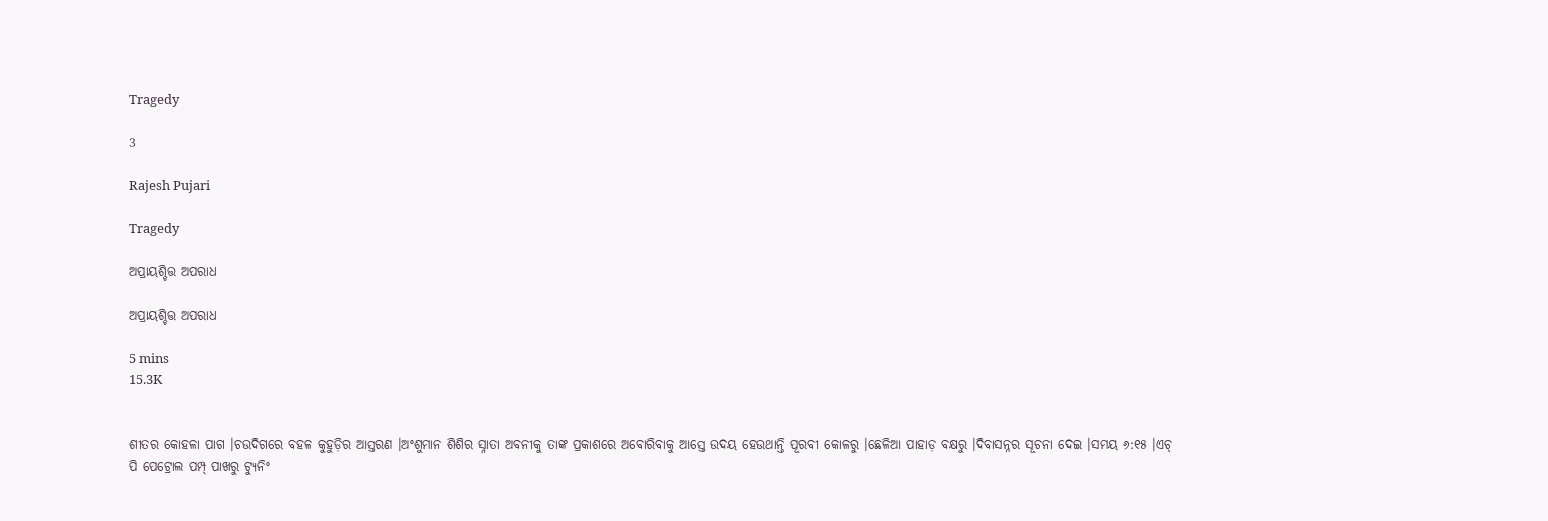Tragedy

3

Rajesh Pujari

Tragedy

ଅପ୍ରାୟଶ୍ଚିତ୍ତ ଅପରାଧ

ଅପ୍ରାୟଶ୍ଚିତ୍ତ ଅପରାଧ

5 mins
15.3K


ଶୀତର କୋହଳା ପାଗ ।ଚଉଦିଗରେ ବହଳ କୁହୁଡ଼ିର ଆସ୍ତରଣ ।ଅଂଶୁମାନ ଶିଶିର ସ୍ନାତା ଅବନୀକୁ ତାଙ୍କ ପ୍ରକାଶରେ ଅବୋରିବାକୁ ଆସ୍ତେ ଉଦୟ ହେଉଥାନ୍ତି ପୂରବୀ କୋଳରୁ ।ଛେଳିଆ ପାହାଡ଼ ବକ୍ଷରୁ ।ଦିବାସନ୍ନର ସୂଚନା ଦେଇ ।ସମୟ ୬:୧୫ ।ଏଚ୍ ପି ପେଟ୍ରୋଲ ପମ୍ପ୍ ପାଖରୁ ଟ୍ୟୁନିଂ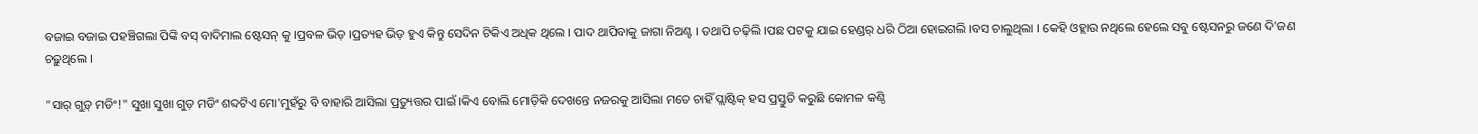ବଜାଇ ବଜାଇ ପହଞ୍ଚିଗଲା ପିଙ୍କି ବସ୍ ବାଦିମାଲ ଷ୍ଟେସନ୍ କୁ ।ପ୍ରବଳ ଭିଡ଼ ।ପ୍ରତ୍ୟହ ଭିଡ଼ ହୁଏ କିନ୍ତୁ ସେଦିନ ଟିକିଏ ଅଧିକ ଥିଲେ । ପାଦ ଥାପିବାକୁ ଜାଗା ନିଅଣ୍ଟ । ତଥାପି ଚଢ଼ିଲି ।ପଛ ପଟକୁ ଯାଇ ହେଣ୍ଡର୍ ଧରି ଠିଆ ହୋଇଗଲି ।ବସ ଚାଲୁଥିଲା । କେହି ଓହ୍ଲାଉ ନଥିଲେ ହେଲେ ସବୁ ଷ୍ଟେସନରୁ ଜଣେ ଦି'ଜଣ ଚଢ଼ୁଥିଲେ ।

"ସାର୍ ଗୁଡ଼୍ ମଡିଂ!" ସୁଖା ସୁଖା ଗୁଡ଼ ମଡିଂ ଶବ୍ଦଟିଏ ମୋ'ମୁହଁରୁ ବି ବାହାରି ଆସିଲା ପ୍ରତ୍ୟୁତ୍ତର ପାଇଁ ।କିଏ ବୋଲି ମୋଡ଼ିକି ଦେଖନ୍ତେ ନଜରକୁ ଆସିଲା ମତେ ଚାହିଁ ପ୍ଲାଷ୍ଟିକ୍ ହସ ପ୍ରସ୍ତୁତି କରୁଛି କୋମଳ କଣ୍ଠି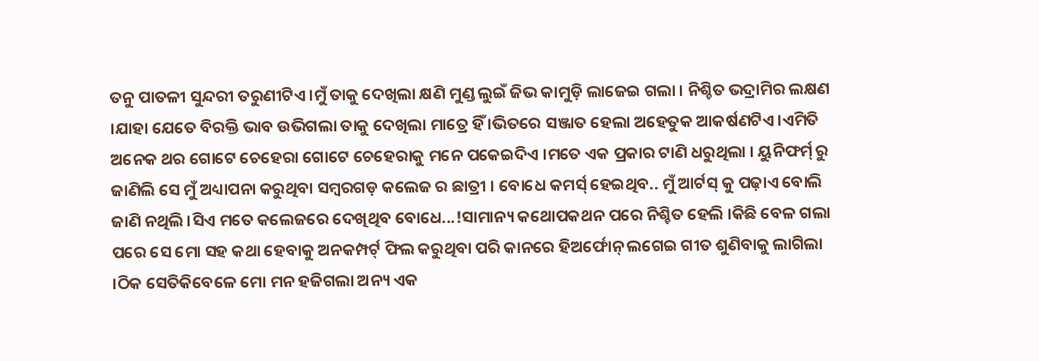ତନୁ ପାତଳୀ ସୁନ୍ଦରୀ ତରୁଣୀଟିଏ ।ମୁଁ ତାକୁ ଦେଖିଲା କ୍ଷଣି ମୁଣ୍ଡ ଲୁଇଁ ଜିଭ କାମୁଡ଼ି ଲାଜେଇ ଗଲା । ନିଶ୍ଚିତ ଭଦ୍ରାମିର ଲକ୍ଷଣ ।ଯାହା ଯେତେ ବିରକ୍ତି ଭାବ ଉଭିଗଲା ତାକୁ ଦେଖିଲା ମାତ୍ରେ ହିଁ ।ଭିତରେ ସଞ୍ଜାତ ହେଲା ଅହେତୁକ ଆକର୍ଷଣଟିଏ ।ଏମିତି ଅନେକ ଥର ଗୋଟେ ଚେହେରା ଗୋଟେ ଚେହେରାକୁ ମନେ ପକେଇଦିଏ ।ମତେ ଏକ ପ୍ରକାର ଟାଣି ଧରୁଥିଲା । ୟୁନିଫର୍ମ୍ ରୁ ଜାଣିଲି ସେ ମୁଁ ଅଧ୍ୟାପନା କରୁଥିବା ସମ୍ୱରଗଡ଼ କଲେଜ ର ଛାତ୍ରୀ । ବୋଧେ କମର୍ସ୍ ହେଇଥିବ.. ମୁଁ ଆର୍ଟସ୍ କୁ ପଢ଼ାଏ ବୋଲି ଜାଣି ନଥିଲି ।ସିଏ ମତେ କଲେଜରେ ଦେଖିଥିବ ବୋଧେ...!ସାମାନ୍ୟ କଥୋପକଥନ ପରେ ନିଶ୍ଚିତ ହେଲି ।କିଛି ବେଳ ଗଲା ପରେ ସେ ମୋ ସହ କଥା ହେବାକୁ ଅନକମ୍ପର୍ଟ୍ ଫିଲ କରୁଥିବା ପରି କାନରେ ହିଅର୍ଫୋନ୍ ଲଗେଇ ଗୀତ ଶୁଣିବାକୁ ଲାଗିଲା ।ଠିକ ସେତିକିବେଳେ ମୋ ମନ ହଜିଗଲା ଅନ୍ୟ ଏକ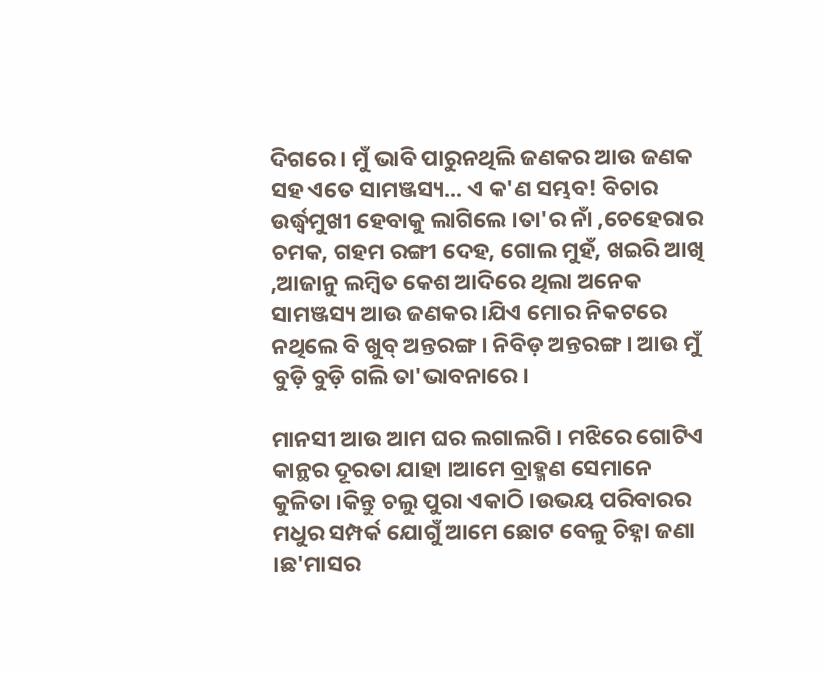ଦିଗରେ । ମୁଁ ଭାବି ପାରୁନଥିଲି ଜଣକର ଆଉ ଜଣକ ସହ ଏତେ ସାମଞ୍ଜସ୍ୟ... ଏ କ'ଣ ସମ୍ଭବ! ବିଚାର ଉର୍ଦ୍ଧ୍ବମୁଖୀ ହେବାକୁ ଲାଗିଲେ ।ତା'ର ନାଁ ,ଚେହେରାର ଚମକ, ଗହମ ରଙ୍ଗୀ ଦେହ, ଗୋଲ ମୁହଁ, ଖଇରି ଆଖି ,ଆଜାନୁ ଲମ୍ବିତ କେଶ ଆଦିରେ ଥିଲା ଅନେକ ସାମଞ୍ଜସ୍ୟ ଆଉ ଜଣକର ।ଯିଏ ମୋର ନିକଟରେ ନଥିଲେ ବି ଖୁବ୍ ଅନ୍ତରଙ୍ଗ । ନିବିଡ଼ ଅନ୍ତରଙ୍ଗ । ଆଉ ମୁଁ ବୁଡ଼ି ବୁଡ଼ି ଗଲି ତା'ଭାବନାରେ ।

ମାନସୀ ଆଉ ଆମ ଘର ଲଗାଲଗି । ମଝିରେ ଗୋଟିଏ କାନ୍ଥର ଦୂରତା ଯାହା ।ଆମେ ବ୍ରାହ୍ମଣ ସେମାନେ କୁଳିତା ।କିନ୍ତୁ ଚଲୁ ପୁରା ଏକାଠି ।ଉଭୟ ପରିବାରର ମଧୁର ସମ୍ପର୍କ ଯୋଗୁଁ ଆମେ ଛୋଟ ବେଳୁ ଚିହ୍ନା ଜଣା ।ଛ'ମାସର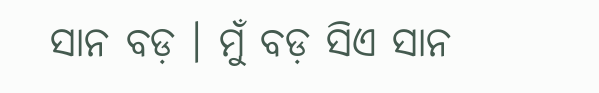ସାନ ବଡ଼ । ମୁଁ ବଡ଼ ସିଏ ସାନ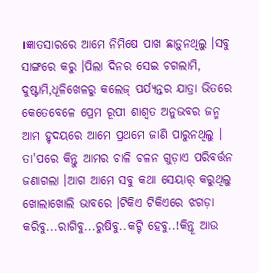।ଜ୍ଞାତସାରରେ ଆମେ ନିମିଷେ ପାଖ ଛାଡ଼ୁନଥିଲୁ ।ସବୁ ସାଙ୍ଗରେ କରୁ ।ପିଲା ଦିନର ସେଇ ଚଗଲାମି, ଦୁଷ୍ଟାମି,ଧୂଳିଖେଳରୁ କଲେଜ୍ ପର୍ଯ୍ୟନ୍ତର ଯାତ୍ରା ଭିତରେ କେତେବେଳେ ପ୍ରେମ ରୂପୀ ଶାଶ୍ବତ ଅନୁଭବର ଜନ୍ମ ଆମ ହୃଦୟରେ ଆମେ ପ୍ରଥମେ ଜାଣି ପାରୁନଥିଲୁ । ତା'ପରେ କିନ୍ତୁ ଆମର ଚାଳି ଚଳନ ଗୁଡ଼ାଏ ପରିବର୍ତ୍ତନ ଜଣାଗଲା ।ଆଗ ଆମେ ସବୁ କଥା ସେୟାର୍ କରୁଥିଲୁ ଖୋଲାଖୋଲି ଭାବରେ ।ଟିକିଏ ଟିକିଏରେ ଝଗଡ଼ା କରିବୁ...ରାଗିବୁ...ରୁଷିବୁ..କଟ୍ଟି ହେବୁ..!କିନ୍ତୂ ଆଉ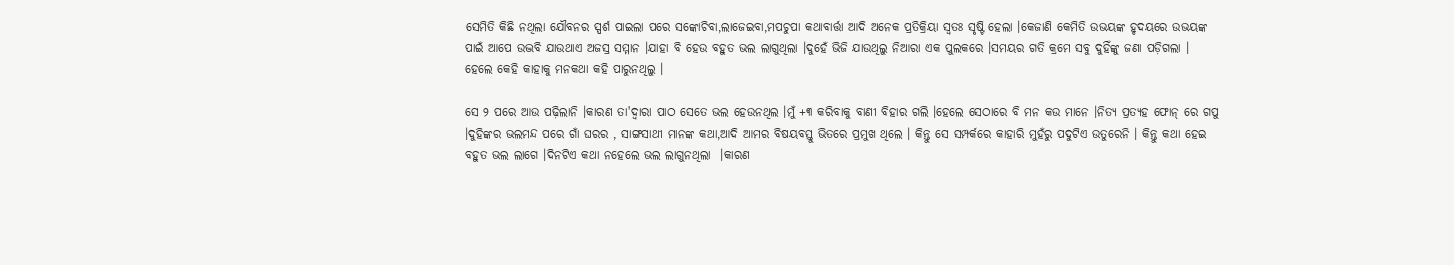ସେମିତି କିଛି ନଥିଲା ଯୌବନର ସ୍ପର୍ଶ ପାଇଲା ପରେ ସଙ୍କୋଚିବା,ଲାଜେଇବା,ମପଚୁପା କଥାବାର୍ତ୍ତା ଆଦି ଅନେକ ପ୍ରତିକ୍ରିୟା ସ୍ୱତଃ ସୃଷ୍ଟି ହେଲା ।କେଜାଣି କେମିତି ଉଭୟଙ୍କ ହୃଦୟରେ ଉଭୟଙ୍କ ପାଇଁ ଆପେ ଉଦ୍ଭବି ଯାଉଥାଏ ଅଜସ୍ର ସମ୍ମାନ ।ଯାହା ବି ହେଉ ବହୁତ ଭଲ ଲାଗୁଥିଲା ।ଦୁହେଁ ଭିଜି ଯାଉଥିଲୁ ନିଆରା ଏକ ପୁଲକରେ ।ସମୟର ଗତି କ୍ରମେ ସବୁ ଦୁହିଁଙ୍କୁ ଜଣା ପଡ଼ିଗଲା । ହେଲେ କେହି କାହାକୁ ମନକଥା କହି ପାରୁନଥିଲୁ ।

ସେ ୨ ପରେ ଆଉ ପଢ଼ିଲାନି ।କାରଣ ତା'ଦ୍ବାରା ପାଠ ସେତେ ଭଲ ହେଉନଥିଲ ।ମୁଁ +୩ କରିବାକୁ ବାଣୀ ବିହାର ଗଲି ।ହେଲେ ସେଠାରେ ବି ମନ କଉ ମାନେ ।ନିତ୍ୟ ପ୍ରତ୍ୟହ ଫୋନ୍ ରେ ଗପୁ ।ଦୁହିଙ୍କର ଭଲମନ୍ଦ ପରେ ଗାଁ ଘରର , ସାଙ୍ଗସାଥୀ ମାନଙ୍କ କଥା,ଆଦି ଆମର ବିଷୟବସ୍ତୁ ଭିତରେ ପ୍ରମୁଖ ଥିଲେ । କିନ୍ତୁ ସେ ସମ୍ପର୍କରେ କାହାରି ମୁହଁରୁ ପଦୁଟିଏ ଉତୁରେନି । କିନ୍ତୁ କଥା ହେଇ ବହୁତ ଭଲ ଲାଗେ ।ଦିନଟିଏ କଥା ନହେଲେ ଭଲ ଲାଗୁନଥିଲା  ।କାରଣ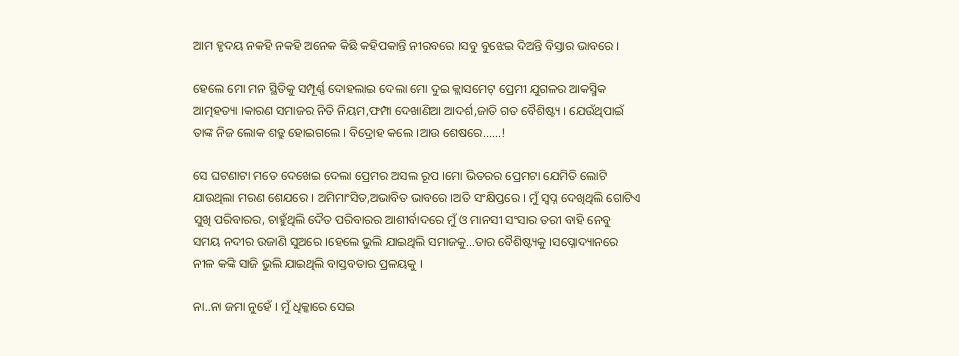ଆମ ହୃଦୟ ନକହି ନକହି ଅନେକ କିଛି କହିପକାନ୍ତି ନୀରବରେ ।ସବୁ ବୁଝେଇ ଦିଅନ୍ତି ବିସ୍ତାର ଭାବରେ ।

ହେଲେ ମୋ ମନ ସ୍ଥିତିକୁ ସମ୍ପୂର୍ଣ୍ଣ ଦୋହଲାଇ ଦେଲା ମୋ ଦୁଇ କ୍ଲାସମେଟ୍ ପ୍ରେମୀ ଯୁଗଳର ଆକସ୍ମିକ ଆତ୍ମହତ୍ୟା ।କାରଣ ସମାଜର ନିତି ନିୟମ,ଫମ୍ପା ଦେଖାଣିଆ ଆଦର୍ଶ,ଜାତି ଗତ ବୈଶିଷ୍ଟ୍ୟ । ଯେଉଁଥିପାଇଁ ତାଙ୍କ ନିଜ ଲୋକ ଶତ୍ରୁ ହୋଇଗଲେ । ବିଦ୍ରୋହ କଲେ ।ଆଉ ଶେଷରେ......!

ସେ ଘଟଣାଟା ମତେ ଦେଖେଇ ଦେଲା ପ୍ରେମର ଅସଲ ରୂପ ।ମୋ ଭିତରର ପ୍ରେମଟା ଯେମିତି ଲୋଟି ଯାଉଥିଲା ମରଣ ଶେଯରେ । ଅମିମାଂସିତ,ଅଭାବିତ ଭାବରେ ।ଅତି ସଂକ୍ଷିପ୍ତରେ । ମୁଁ ସ୍ଵପ୍ନ ଦେଖିଥିଲି ଗୋଟିଏ ସୁଖି ପରିବାରର, ଚାହୁଁଥିଲି ଦୈତ ପରିବାରର ଆଶୀର୍ବାଦରେ ମୁଁ ଓ ମାନସୀ ସଂସାର ତରୀ ବାହି ନେବୁ ସମୟ ନଦୀର ଉଜାଣି ସୁଅରେ ।ହେଲେ ଭୁଲି ଯାଇଥିଲି ସମାଜକୁ...ତାର ବୈଶିଷ୍ଟ୍ୟକୁ ।ସପ୍ନୋଦ୍ୟାନରେ ନୀଳ କଙ୍କି ସାଜି ଭୁଲି ଯାଇଥିଲି ବାସ୍ତବତାର ପ୍ରଳୟକୁ ।

ନା..ନା ଜମା ନୁହେଁ । ମୁଁ ଧିକ୍କାରେ ସେଇ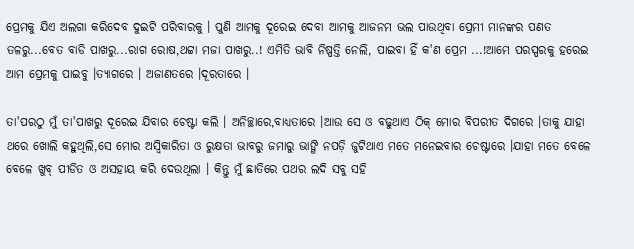ପ୍ରେମକୁ ଯିଏ ଅଲଗା କରିଦେବ ଦୁଇଟି ପରିବାରକୁ । ପୁଣି ଆମକୁ ଦୂରେଇ ଦେବା ଆମକୁ ଆଜନମ ଭଲ ପାଉଥିବା ପ୍ରେମୀ ମାନଙ୍କର ପଣତ ତଳରୁ...ବେତ ବାଡି ପାଖରୁ...ରାଗ ରୋଷ,ଥଟ୍ଟା ମଜା ପାଖରୁ..! ଏମିତି ଭାବି ନିଷ୍ପତ୍ତି ନେଲି, ପାଇବା ହିଁ କ'ଣ ପ୍ରେମ ...!ଆମେ ପରସ୍ପରକୁ ହରେଇ ଆମ ପ୍ରେମକୁ ପାଇବୁ ।ତ୍ୟାଗରେ । ଅଜାଣତରେ ।ଦୂରତାରେ ।

ତା'ପରଠୁ ମୁଁ ତା'ପାଖରୁ ଦୂରେଇ ଯିବାର ଚେଷ୍ଟା କଲି । ଅନିଚ୍ଛାରେ,ବାଧ୍ୟତାରେ ।ଆଉ ସେ ଓ ବଢୁଥାଏ ଠିକ୍ ମୋର ବିପରୀତ ଦିଗରେ ।ତାକୁ ଯାହା ଥରେ ଖୋଲି କହୁଥିଲି,ସେ ମୋର ଅସ୍ବିକାରିତା ଓ ରୁକ୍ଷତା ଭାବରୁ ଜମାରୁ ଭାଙ୍ଗି ନପଡ଼ି ଜୁଟିଥାଏ ମତେ ମନେଇବାର ଚେଷ୍ଟାରେ ।ଯାହା ମତେ ବେଳେ ବେଳେ ଖୁବ୍ ପୀଡିତ ଓ ଅସହାୟ କରି ଦେଉଥିଲା । କିନ୍ତୁ ମୁଁ ଛାତିରେ ପଥର ଲଦି ସବୁ ସହି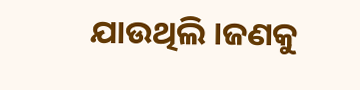ଯାଉଥିଲି ।ଜଣକୁ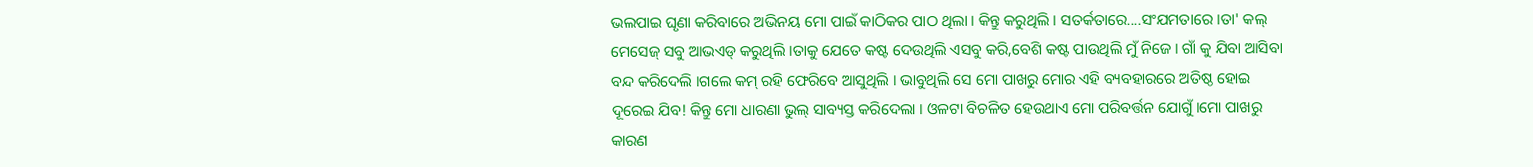ଭଲପାଇ ଘୃଣା କରିବାରେ ଅଭିନୟ ମୋ ପାଇଁ କାଠିକର ପାଠ ଥିଲା‌ । କିନ୍ତୁ କରୁଥିଲି । ସତର୍କତାରେ....ସଂଯମତାରେ ।ତା' କଲ୍ ମେସେଜ୍ ସବୁ ଆଭଏଡ୍ କରୁଥିଲି ।ତାକୁ ଯେତେ କଷ୍ଟ ଦେଉଥିଲି ଏସବୁ କରି,ବେଶି କଷ୍ଟ ପାଉଥିଲି ମୁଁ ନିଜେ । ଗାଁ କୁ ଯିବା ଆସିବା ବନ୍ଦ କରିଦେଲି ।ଗଲେ କମ୍ ରହି ଫେରିବେ ଆସୁଥିଲି । ଭାବୁଥିଲି ସେ ମୋ ପାଖରୁ ମୋର ଏହି ବ୍ୟବହାରରେ ଅତିଷ୍ଠ ହୋଇ ଦୂରେଇ ଯିବ! କିନ୍ତୁ ମୋ ଧାରଣା ଭୁଲ୍ ସାବ୍ୟସ୍ତ କରିଦେଲା । ଓଳଟା ବିଚଳିତ ହେଉଥାଏ ମୋ ପରିବର୍ତ୍ତନ ଯୋଗୁଁ ।ମୋ ପାଖରୁ କାରଣ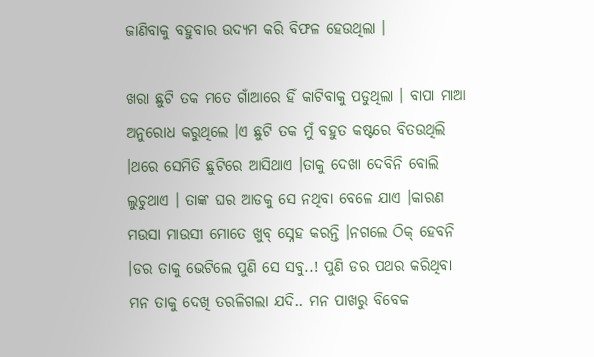ଜାଣିବାକୁ ବହୁବାର ଉଦ୍ୟମ କରି ବିଫଳ ହେଉଥିଲା ।

ଖରା ଛୁଟି ତକ ମତେ ଗାଁଆରେ ହିଁ କାଟିବାକୁ ପଡୁଥିଲା । ବାପା ମାଆ ଅନୁରୋଧ କରୁଥିଲେ ।ଏ ଛୁଟି ତକ ମୁଁ ବହୁତ କଷ୍ଟରେ ବିତଉଥିଲି ।ଥରେ ସେମିତି ଛୁଟିରେ ଆସିଥାଏ ।ତାକୁ ଦେଖା ଦେବିନି ବୋଲି ଲୁଚୁଥାଏ । ତାଙ୍କ ଘର ଆଡକୁ ସେ ନଥିବା ବେଳେ ଯାଏ ।କାରଣ ମଉସା ମାଉସୀ ମୋତେ ଖୁବ୍ ସ୍ନେହ କରନ୍ତି ।ନଗଲେ ଠିକ୍ ହେବନି ।ଡର ତାକୁ ଭେଟିଲେ ପୁଣି ସେ ସବୁ..! ପୁଣି ଡର ପଥର କରିଥିବା ମନ ତାକୁ ଦେଖି ତରଳିଗଲା ଯଦି.. ମନ ପାଖରୁ ବିବେକ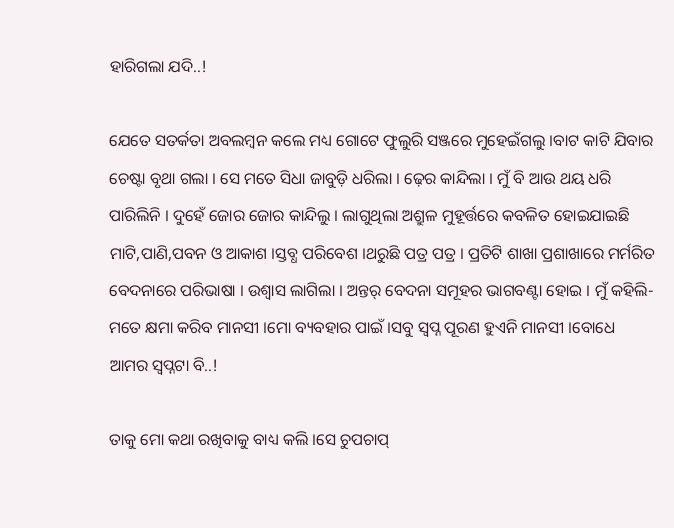ହାରିଗଲା ଯଦି..!

ଯେତେ ସତର୍କତା ଅବଲମ୍ବନ କଲେ ମଧ୍ୟ ଗୋଟେ ଫୁଲୁରି ସଞ୍ଜରେ ମୁହେଇଁଗଲୁ ।ବାଟ କାଟି ଯିବାର ଚେଷ୍ଟା ବୃଥା ଗଲା । ସେ ମତେ ସିଧା ଜାବୁଡ଼ି ଧରିଲା । ଢ଼େର କାନ୍ଦିଲା । ମୁଁ ବି ଆଉ ଥୟ ଧରି ପାରିଲିନି । ଦୁହେଁ ଜୋର ଜୋର କାନ୍ଦିଲୁ । ଲାଗୁଥିଲା ଅଶ୍ରୁଳ ମୁହୂର୍ତ୍ତରେ କବଳିତ ହୋଇଯାଇଛି ମାଟି,ପାଣି,ପବନ ଓ ଆକାଶ ।ସ୍ତବ୍ଧ ପରିବେଶ ।ଥରୁଛି ପତ୍ର ପତ୍ର । ପ୍ରତିଟି ଶାଖା ପ୍ରଶାଖାରେ ମର୍ମରିତ ବେଦନାରେ ପରିଭାଷା । ଉଶ୍ଵାସ ଲାଗିଲା । ଅନ୍ତର୍ ବେଦନା ସମୂହର ଭାଗବଣ୍ଟା ହୋଇ । ମୁଁ କହିଲି-ମତେ କ୍ଷମା କରିବ ମାନସୀ ।ମୋ ବ୍ୟବହାର ପାଇଁ ।ସବୁ ସ୍ଵପ୍ନ ପୂରଣ ହୁଏନି ମାନସୀ ।ବୋଧେ ଆମର ସ୍ଵପ୍ନଟା ବି..!

ତାକୁ ମୋ କଥା ରଖିବାକୁ ବାଧ୍ୟ କଲି ।ସେ ଚୁପଚାପ୍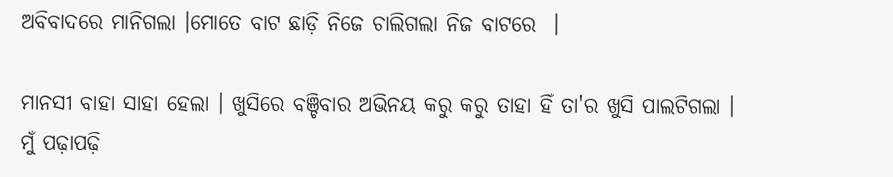ଅବିବାଦରେ ମାନିଗଲା ।ମୋତେ ବାଟ ଛାଡ଼ି ନିଜେ ଚାଲିଗଲା ନିଜ ବାଟରେ ‌ ।

ମାନସୀ ବାହା ସାହା ହେଲା । ଖୁସିରେ ବଞ୍ଚିବାର ଅଭିନୟ କରୁ କରୁ ତାହା ହିଁ ତା'ର ଖୁସି ପାଲଟିଗଲା । ମୁଁ ପଢ଼ାପଢ଼ି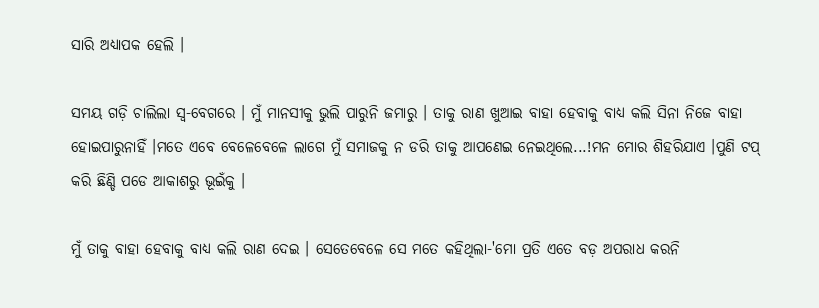ସାରି ଅଧ୍ୟାପକ ହେଲି ।

ସମୟ ଗଡ଼ି ଚାଲିଲା ସ୍ବ-ବେଗରେ । ମୁଁ ମାନସୀକୁ ଭୁଲି ପାରୁନି ଜମାରୁ । ତାକୁ ରାଣ ଖୁଆଇ ବାହା ହେବାକୁ ବାଧ୍ୟ କଲି ସିନା ନିଜେ ବାହା ହୋଇପାରୁନାହିଁ ।ମତେ ଏବେ ବେଳେବେଳେ ଲାଗେ ମୁଁ ସମାଜକୁ ନ ଡରି ତାକୁ ଆପଣେଇ ନେଇଥିଲେ...!ମନ ମୋର ଶିହରିଯାଏ ।ପୁଣି ଟପ୍ କରି ଛିଣ୍ଡି ପଡେ ଆକାଶରୁ ଭୂଇଁକୁ‌‌ ।

ମୁଁ ତାକୁ ବାହା ହେବାକୁ ବାଧ୍ୟ କଲି ରାଣ ଦେଇ । ସେତେବେଳେ ସେ ମତେ କହିଥିଲା-'ମୋ ପ୍ରତି ଏତେ ବଡ଼ ଅପରାଧ କରନି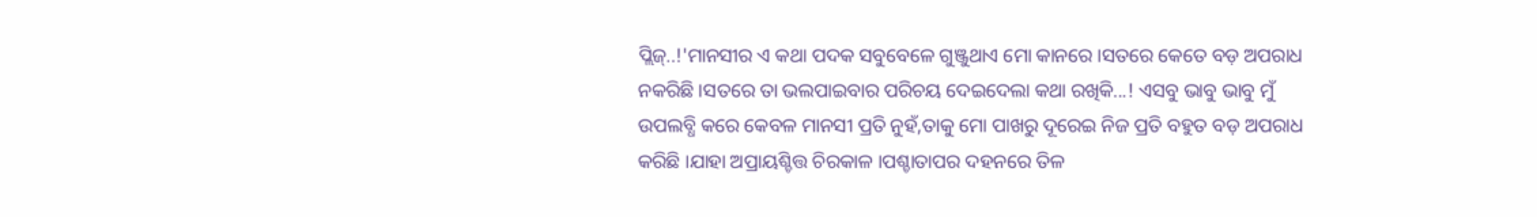ପ୍ଲିଜ୍..!'ମାନସୀର ଏ କଥା ପଦକ ସବୁବେଳେ ଗୁଞ୍ଜୁଥାଏ ମୋ କାନରେ ।ସତରେ କେତେ ବଡ଼ ଅପରାଧ ନକରିଛି ।ସତରେ ତା ଭଲପାଇବାର ପରିଚୟ ଦେଇଦେଲା କଥା ରଖିକି...! ଏସବୁ ଭାବୁ ଭାବୁ ମୁଁ ଉପଲବ୍ଧି କରେ କେବଳ ମାନସୀ ପ୍ରତି ନୁହଁ,ତାକୁ ମୋ ପାଖରୁ ଦୂରେଇ ନିଜ ପ୍ରତି ବହୁତ ବଡ଼ ଅପରାଧ କରିଛି ।ଯାହା ଅପ୍ରାୟଶ୍ଚିତ୍ତ ଚିରକାଳ ।ପଶ୍ଚାତାପର ଦହନରେ ତିଳ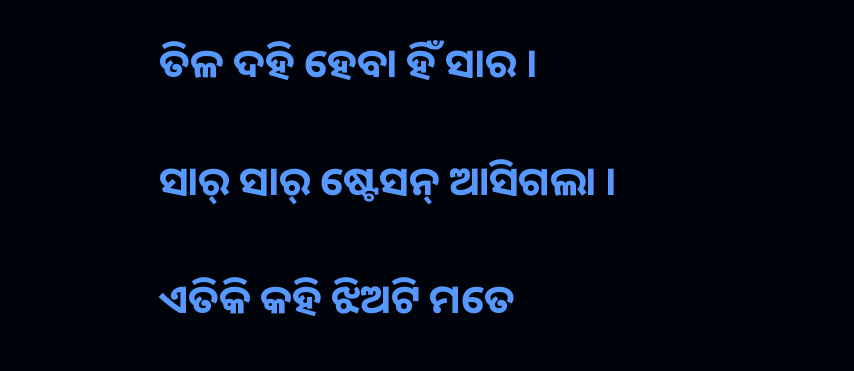ତିଳ ଦହି ହେବା ହିଁ ସାର ।

ସାର୍ ସାର୍ ଷ୍ଟେସନ୍ ଆସିଗଲା ।

ଏତିକି କହି ଝିଅଟି ମତେ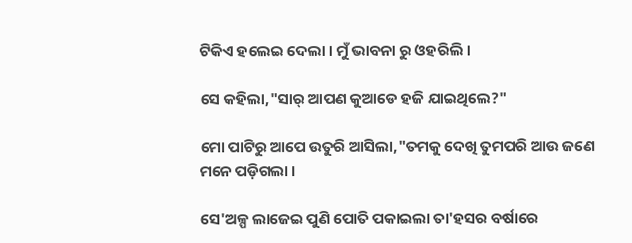ଟିକିଏ ହଲେଇ ଦେଲା । ମୁଁ ଭାବନା ରୁ ଓହରିଲି ।

ସେ କହିଲା,"ସାର୍ ଆପଣ କୁଆଡେ ହଜି ଯାଇଥିଲେ?"

ମୋ ପାଟିରୁ ଆପେ ଉତୁରି ଆସିଲା,"ତମକୁ ଦେଖି ତୁମପରି ଆଉ ଜଣେ ମନେ ପଡ଼ିଗଲା ।

ସେ'ଅଳ୍ପ ଲାଜେଇ ପୁଣି ପୋତି ପକାଇଲା ତା'ହସର ବର୍ଷାରେ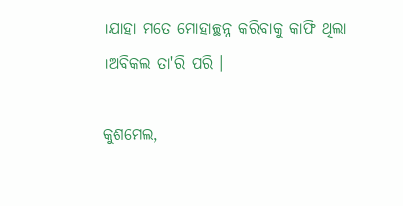।ଯାହା ମତେ ମୋହାଚ୍ଛନ୍ନ କରିବାକୁ କାଫି ଥିଲା ।ଅବିକଲ ତା'ରି ପରି ।

କୁଶମେଲ,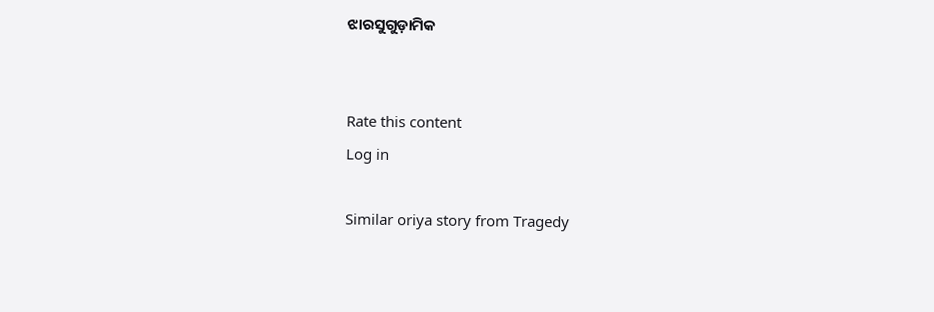ଝାରସୁଗୁଡ଼ାମିକ


Rate this content
Log in

Similar oriya story from Tragedy